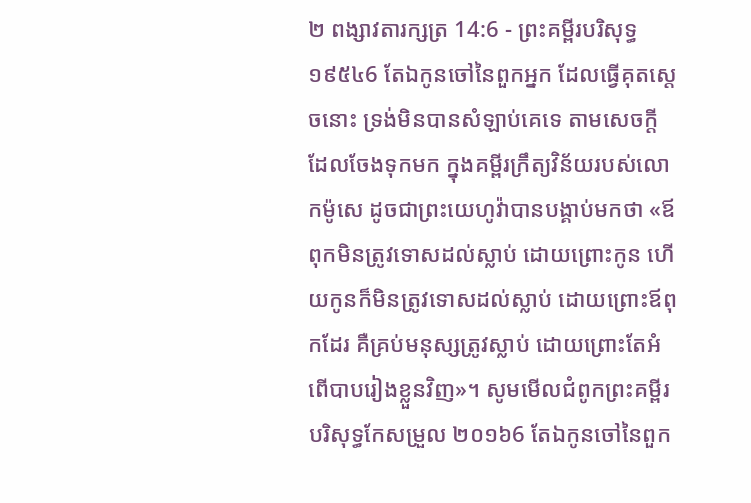២ ពង្សាវតារក្សត្រ 14:6 - ព្រះគម្ពីរបរិសុទ្ធ ១៩៥៤6 តែឯកូនចៅនៃពួកអ្នក ដែលធ្វើគុតស្តេចនោះ ទ្រង់មិនបានសំឡាប់គេទេ តាមសេចក្ដីដែលចែងទុកមក ក្នុងគម្ពីរក្រឹត្យវិន័យរបស់លោកម៉ូសេ ដូចជាព្រះយេហូវ៉ាបានបង្គាប់មកថា «ឪពុកមិនត្រូវទោសដល់ស្លាប់ ដោយព្រោះកូន ហើយកូនក៏មិនត្រូវទោសដល់ស្លាប់ ដោយព្រោះឪពុកដែរ គឺគ្រប់មនុស្សត្រូវស្លាប់ ដោយព្រោះតែអំពើបាបរៀងខ្លួនវិញ»។ សូមមើលជំពូកព្រះគម្ពីរបរិសុទ្ធកែសម្រួល ២០១៦6 តែឯកូនចៅនៃពួក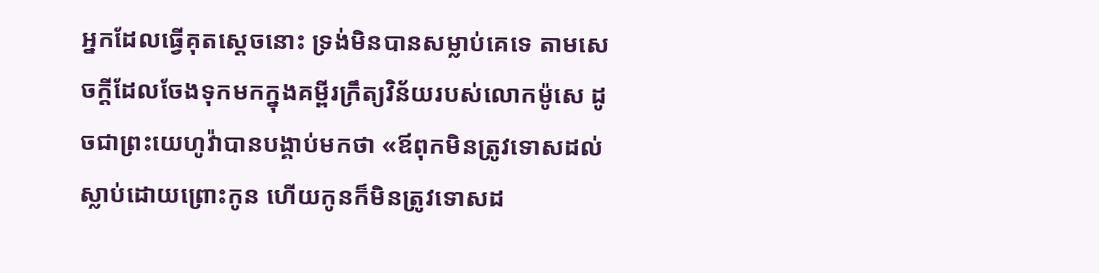អ្នកដែលធ្វើគុតស្តេចនោះ ទ្រង់មិនបានសម្លាប់គេទេ តាមសេចក្ដីដែលចែងទុកមកក្នុងគម្ពីរក្រឹត្យវិន័យរបស់លោកម៉ូសេ ដូចជាព្រះយេហូវ៉ាបានបង្គាប់មកថា «ឪពុកមិនត្រូវទោសដល់ស្លាប់ដោយព្រោះកូន ហើយកូនក៏មិនត្រូវទោសដ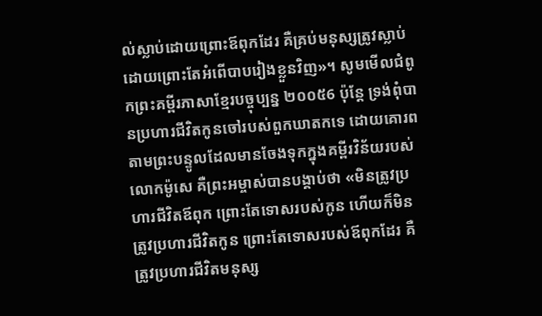ល់ស្លាប់ដោយព្រោះឪពុកដែរ គឺគ្រប់មនុស្សត្រូវស្លាប់ ដោយព្រោះតែអំពើបាបរៀងខ្លួនវិញ»។ សូមមើលជំពូកព្រះគម្ពីរភាសាខ្មែរបច្ចុប្បន្ន ២០០៥6 ប៉ុន្តែ ទ្រង់ពុំបានប្រហារជីវិតកូនចៅរបស់ពួកឃាតកទេ ដោយគោរពតាមព្រះបន្ទូលដែលមានចែងទុកក្នុងគម្ពីរវិន័យរបស់លោកម៉ូសេ គឺព្រះអម្ចាស់បានបង្គាប់ថា «មិនត្រូវប្រហារជីវិតឪពុក ព្រោះតែទោសរបស់កូន ហើយក៏មិនត្រូវប្រហារជីវិតកូន ព្រោះតែទោសរបស់ឪពុកដែរ គឺត្រូវប្រហារជីវិតមនុស្ស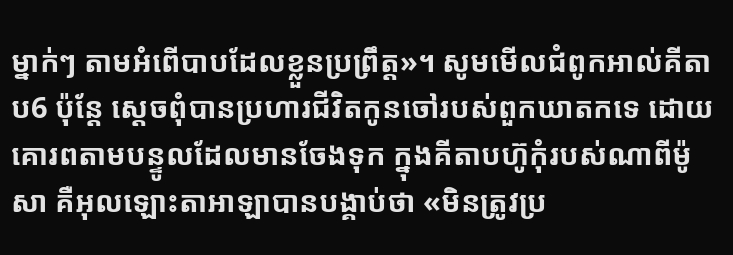ម្នាក់ៗ តាមអំពើបាបដែលខ្លួនប្រព្រឹត្ត»។ សូមមើលជំពូកអាល់គីតាប6 ប៉ុន្តែ ស្តេចពុំបានប្រហារជីវិតកូនចៅរបស់ពួកឃាតកទេ ដោយគោរពតាមបន្ទូលដែលមានចែងទុក ក្នុងគីតាបហ៊ូកុំរបស់ណាពីម៉ូសា គឺអុលឡោះតាអាឡាបានបង្គាប់ថា «មិនត្រូវប្រ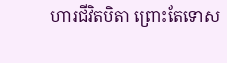ហារជីវិតបិតា ព្រោះតែទោស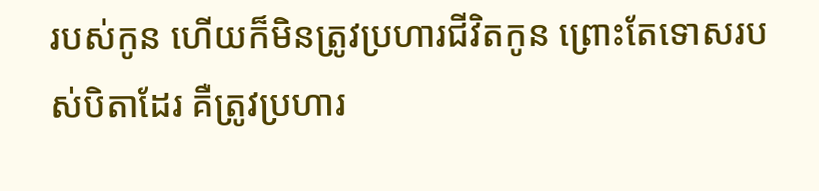របស់កូន ហើយក៏មិនត្រូវប្រហារជីវិតកូន ព្រោះតែទោសរបស់បិតាដែរ គឺត្រូវប្រហារ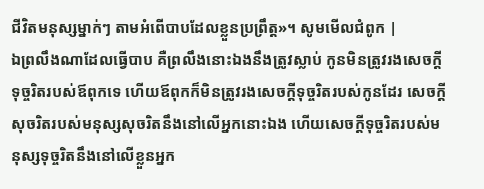ជីវិតមនុស្សម្នាក់ៗ តាមអំពើបាបដែលខ្លួនប្រព្រឹត្ត»។ សូមមើលជំពូក |
ឯព្រលឹងណាដែលធ្វើបាប គឺព្រលឹងនោះឯងនឹងត្រូវស្លាប់ កូនមិនត្រូវរងសេចក្ដីទុច្ចរិតរបស់ឪពុកទេ ហើយឪពុកក៏មិនត្រូវរងសេចក្ដីទុច្ចរិតរបស់កូនដែរ សេចក្ដីសុចរិតរបស់មនុស្សសុចរិតនឹងនៅលើអ្នកនោះឯង ហើយសេចក្ដីទុច្ចរិតរបស់មនុស្សទុច្ចរិតនឹងនៅលើខ្លួនអ្នក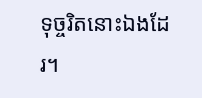ទុច្ចរិតនោះឯងដែរ។